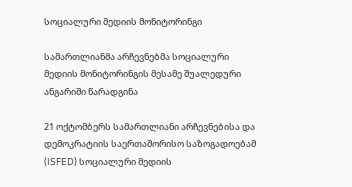სოციალური მედიის მონიტორინგი

სამართლიანმა არჩევნებმა სოციალური მედიის მონიტორინგის მესამე შუალედური ანგარიში წარადგინა

21 ოქტომბერს სამართლიანი არჩევნებისა და დემოკრატიის საერთაშორისო საზოგადოებამ (ISFED) სოციალური მედიის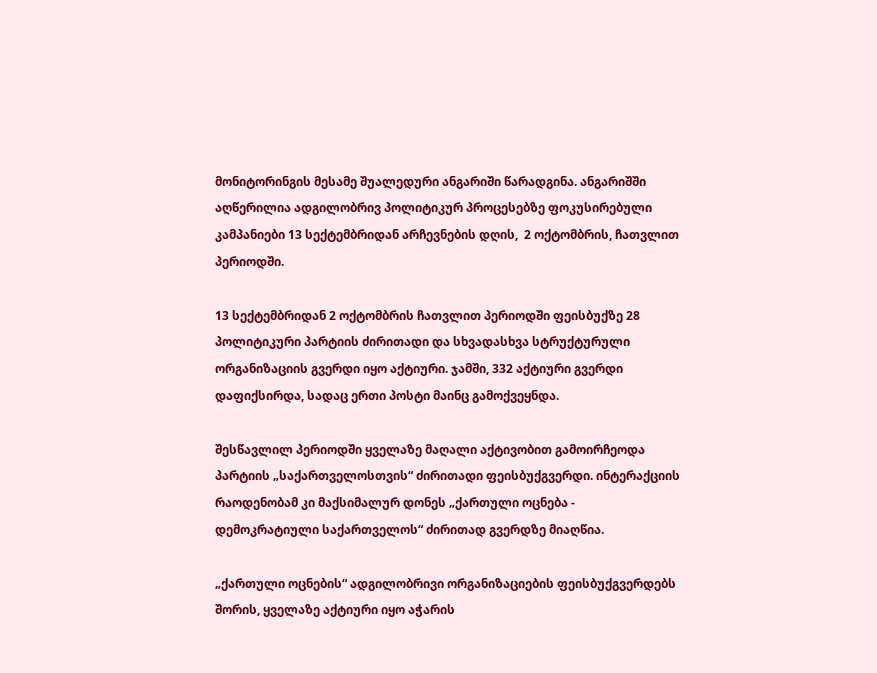მონიტორინგის მესამე შუალედური ანგარიში წარადგინა. ანგარიშში აღწერილია ადგილობრივ პოლიტიკურ პროცესებზე ფოკუსირებული კამპანიები 13 სექტემბრიდან არჩევნების დღის,  2 ოქტომბრის, ჩათვლით პერიოდში.

13 სექტემბრიდან 2 ოქტომბრის ჩათვლით პერიოდში ფეისბუქზე 28 პოლიტიკური პარტიის ძირითადი და სხვადასხვა სტრუქტურული ორგანიზაციის გვერდი იყო აქტიური. ჯამში, 332 აქტიური გვერდი დაფიქსირდა, სადაც ერთი პოსტი მაინც გამოქვეყნდა.

შესწავლილ პერიოდში ყველაზე მაღალი აქტივობით გამოირჩეოდა პარტიის „საქართველოსთვის“ ძირითადი ფეისბუქგვერდი. ინტერაქციის რაოდენობამ კი მაქსიმალურ დონეს „ქართული ოცნება - დემოკრატიული საქართველოს“ ძირითად გვერდზე მიაღწია.

„ქართული ოცნების“ ადგილობრივი ორგანიზაციების ფეისბუქგვერდებს შორის, ყველაზე აქტიური იყო აჭარის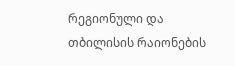რეგიონული და თბილისის რაიონების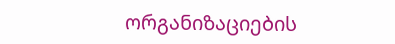ორგანიზაციების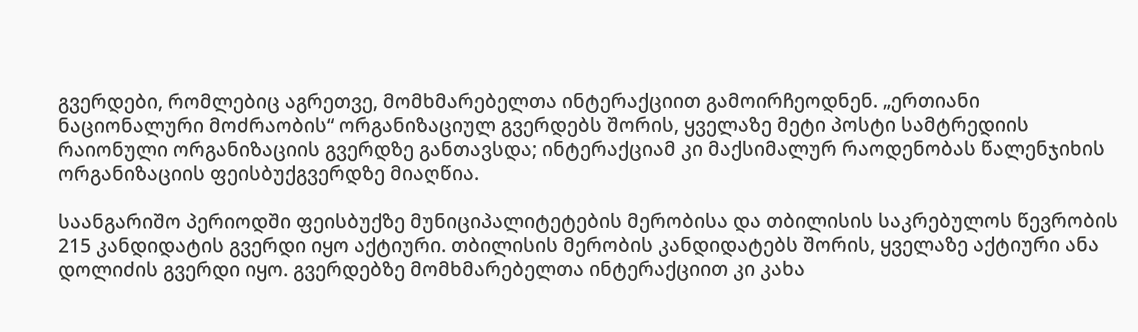გვერდები, რომლებიც აგრეთვე, მომხმარებელთა ინტერაქციით გამოირჩეოდნენ. „ერთიანი ნაციონალური მოძრაობის“ ორგანიზაციულ გვერდებს შორის, ყველაზე მეტი პოსტი სამტრედიის რაიონული ორგანიზაციის გვერდზე განთავსდა; ინტერაქციამ კი მაქსიმალურ რაოდენობას წალენჯიხის ორგანიზაციის ფეისბუქგვერდზე მიაღწია.

საანგარიშო პერიოდში ფეისბუქზე მუნიციპალიტეტების მერობისა და თბილისის საკრებულოს წევრობის 215 კანდიდატის გვერდი იყო აქტიური. თბილისის მერობის კანდიდატებს შორის, ყველაზე აქტიური ანა დოლიძის გვერდი იყო. გვერდებზე მომხმარებელთა ინტერაქციით კი კახა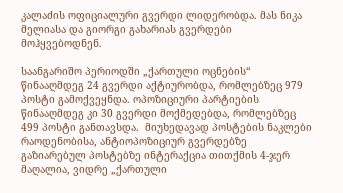კალაძის ოფიციალური გვერდი ლიდერობდა. მას ნიკა მელიასა და გიორგი გახარიას გვერდები მოჰყვებოდნენ.

საანგარიშო პერიოდში „ქართული ოცნების“ წინააღმდეგ 24 გვერდი აქტიურობდა, რომლებზეც 979 პოსტი გამოქვეყნდა. ოპოზიციური პარტიების წინააღმდეგ კი 30 გვერდი მოქმედებდა, რომლებზეც 499 პოსტი განთავსდა.  მიუხედავად პოსტების ნაკლები რაოდენობისა, ანტიოპოზიციურ გვერდებზე გაზიარებულ პოსტებზე ინტერაქცია თითქმის 4-ჯერ მაღალია, ვიდრე „ქართული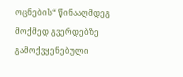ოცნების“ წინააღმდეგ მოქმედ გვერდებზე გამოქვყენებული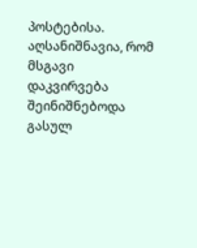პოსტებისა. აღსანიშნავია, რომ მსგავი დაკვირვება შეინიშნებოდა გასულ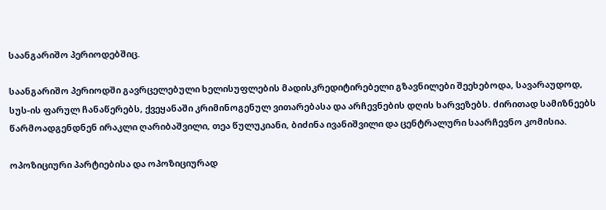საანგარიშო პერიოდებშიც.

საანგარიშო პერიოდში გავრცელებული ხელისუფლების მადისკრედიტირებელი გზავნილები შეეხებოდა, სავარაუდოდ, სუს-ის ფარულ ჩანაწერებს, ქვეყანაში კრიმინოგენულ ვითარებასა და არჩევნების დღის ხარვეზებს. ძირითად სამიზნეებს წარმოადგენდნენ ირაკლი ღარიბაშვილი, თეა წულუკიანი, ბიძინა ივანიშვილი და ცენტრალური საარჩევნო კომისია.

ოპოზიციური პარტიებისა და ოპოზიციურად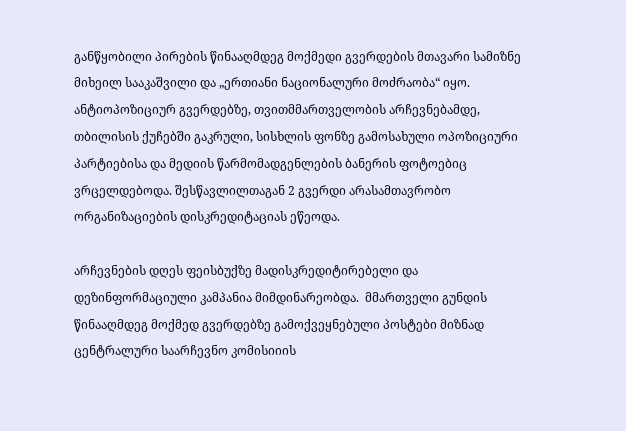განწყობილი პირების წინააღმდეგ მოქმედი გვერდების მთავარი სამიზნე მიხეილ სააკაშვილი და „ერთიანი ნაციონალური მოძრაობა“ იყო. ანტიოპოზიციურ გვერდებზე, თვითმმართველობის არჩევნებამდე, თბილისის ქუჩებში გაკრული, სისხლის ფონზე გამოსახული ოპოზიციური პარტიებისა და მედიის წარმომადგენლების ბანერის ფოტოებიც ვრცელდებოდა. შესწავლილთაგან 2 გვერდი არასამთავრობო ორგანიზაციების დისკრედიტაციას ეწეოდა.

არჩევნების დღეს ფეისბუქზე მადისკრედიტირებელი და დეზინფორმაციული კამპანია მიმდინარეობდა.  მმართველი გუნდის წინააღმდეგ მოქმედ გვერდებზე გამოქვეყნებული პოსტები მიზნად ცენტრალური საარჩევნო კომისიიის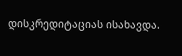დისკრედიტაციას ისახავდა.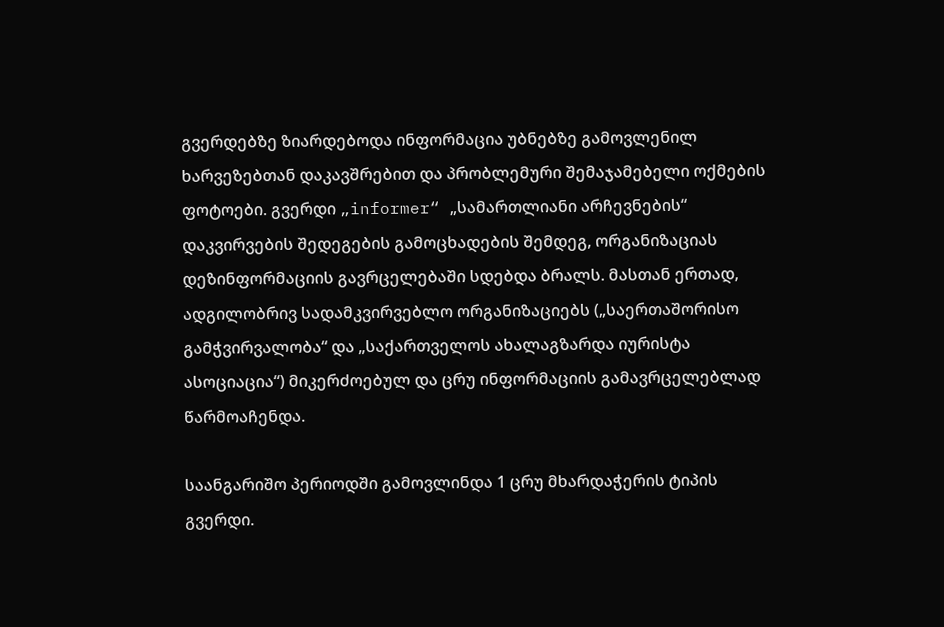გვერდებზე ზიარდებოდა ინფორმაცია უბნებზე გამოვლენილ ხარვეზებთან დაკავშრებით და პრობლემური შემაჯამებელი ოქმების ფოტოები. გვერდი „informer“ „სამართლიანი არჩევნების“ დაკვირვების შედეგების გამოცხადების შემდეგ, ორგანიზაციას დეზინფორმაციის გავრცელებაში სდებდა ბრალს. მასთან ერთად, ადგილობრივ სადამკვირვებლო ორგანიზაციებს („საერთაშორისო გამჭვირვალობა“ და „საქართველოს ახალაგზარდა იურისტა ასოციაცია“) მიკერძოებულ და ცრუ ინფორმაციის გამავრცელებლად წარმოაჩენდა.

საანგარიშო პერიოდში გამოვლინდა 1 ცრუ მხარდაჭერის ტიპის გვერდი.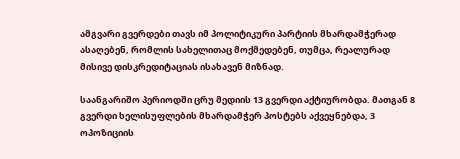ამგვარი გვერდები თავს იმ პოლიტიკური პარტიის მხარდამჭერად ასაღებენ, რომლის სახელითაც მოქმედებენ, თუმცა, რეალურად მისივე დისკრედიტაციას ისახავენ მიზნად.

საანგარიშო პერიოდში ცრუ მედიის 13 გვერდი აქტიურობდა. მათგან 8 გვერდი ხელისუფლების მხარდამჭერ პოსტებს აქვეყნებდა, 3 ოპოზიციის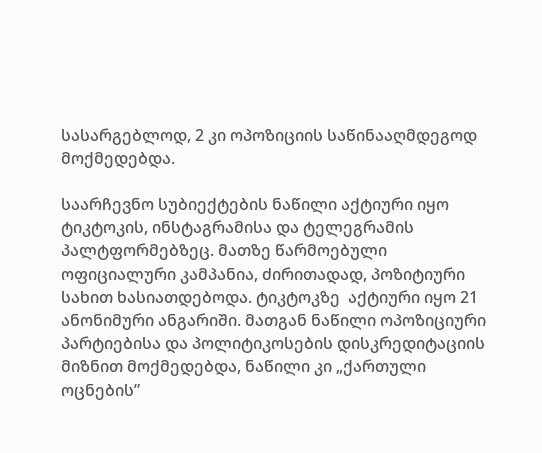სასარგებლოდ, 2 კი ოპოზიციის საწინააღმდეგოდ მოქმედებდა.

საარჩევნო სუბიექტების ნაწილი აქტიური იყო ტიკტოკის, ინსტაგრამისა და ტელეგრამის პალტფორმებზეც. მათზე წარმოებული ოფიციალური კამპანია, ძირითადად, პოზიტიური სახით ხასიათდებოდა. ტიკტოკზე  აქტიური იყო 21 ანონიმური ანგარიში. მათგან ნაწილი ოპოზიციური პარტიებისა და პოლიტიკოსების დისკრედიტაციის მიზნით მოქმედებდა, ნაწილი კი „ქართული ოცნების”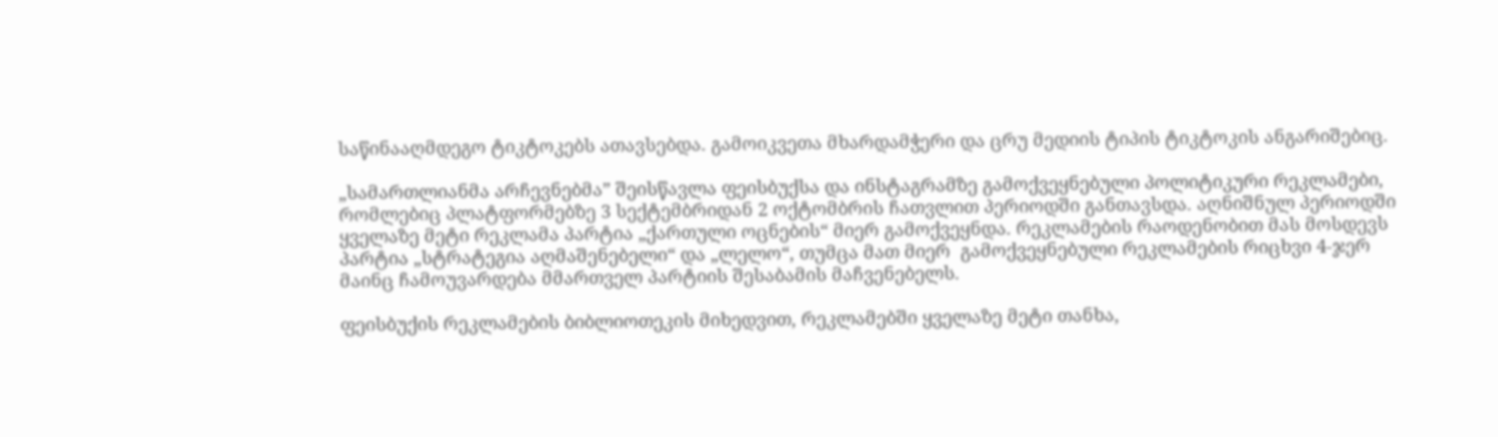საწინააღმდეგო ტიკტოკებს ათავსებდა. გამოიკვეთა მხარდამჭერი და ცრუ მედიის ტიპის ტიკტოკის ანგარიშებიც.

„სამართლიანმა არჩევნებმა” შეისწავლა ფეისბუქსა და ინსტაგრამზე გამოქვეყნებული პოლიტიკური რეკლამები, რომლებიც პლატფორმებზე 3 სექტემბრიდან 2 ოქტომბრის ჩათვლით პერიოდში განთავსდა. აღნიშნულ პერიოდში ყველაზე მეტი რეკლამა პარტია „ქართული ოცნების“ მიერ გამოქვეყნდა. რეკლამების რაოდენობით მას მოსდევს პარტია „სტრატეგია აღმაშენებელი“ და „ლელო“, თუმცა მათ მიერ  გამოქვეყნებული რეკლამების რიცხვი 4-ჯერ მაინც ჩამოუვარდება მმართველ პარტიის შესაბამის მაჩვენებელს.

ფეისბუქის რეკლამების ბიბლიოთეკის მიხედვით, რეკლამებში ყველაზე მეტი თანხა,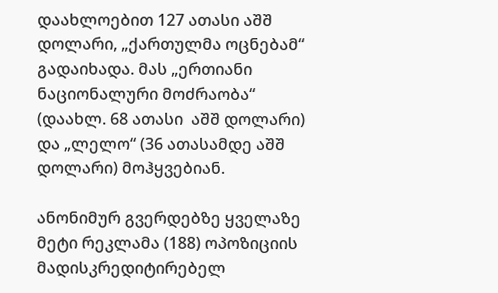დაახლოებით 127 ათასი აშშ დოლარი, „ქართულმა ოცნებამ“ გადაიხადა. მას „ერთიანი ნაციონალური მოძრაობა“ (დაახლ. 68 ათასი  აშშ დოლარი) და „ლელო“ (36 ათასამდე აშშ დოლარი) მოჰყვებიან.

ანონიმურ გვერდებზე ყველაზე მეტი რეკლამა (188) ოპოზიციის მადისკრედიტირებელ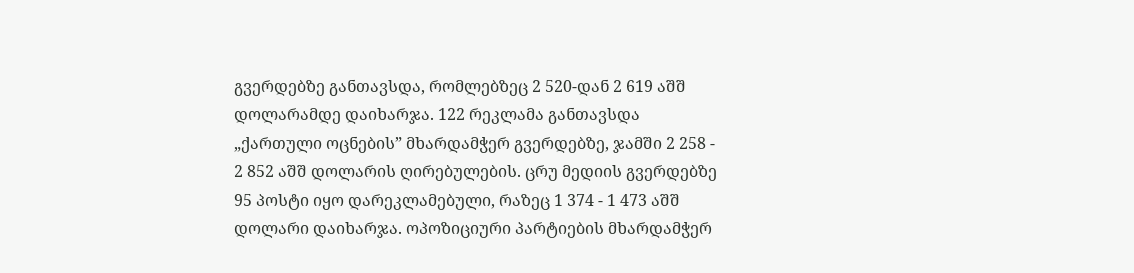გვერდებზე განთავსდა, რომლებზეც 2 520-დან 2 619 აშშ დოლარამდე დაიხარჯა. 122 რეკლამა განთავსდა „ქართული ოცნების” მხარდამჭერ გვერდებზე, ჯამში 2 258 - 2 852 აშშ დოლარის ღირებულების. ცრუ მედიის გვერდებზე 95 პოსტი იყო დარეკლამებული, რაზეც 1 374 - 1 473 აშშ დოლარი დაიხარჯა. ოპოზიციური პარტიების მხარდამჭერ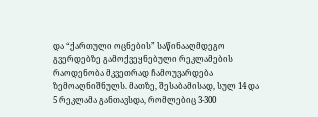და “ქართული ოცნების” საწინააღმდეგო გვერდებზე გამოქვეყნებული რეკლამების რაოდენობა მკვეთრად ჩამოუვარდება ზემოაღნიშნულს. მათზე, შესაბამისად, სულ 14 და 5 რეკლამა განთავსდა, რომლებიც 3-300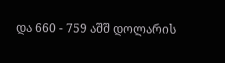და 660 - 759 აშშ დოლარის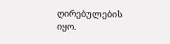ღირებულების იყო.